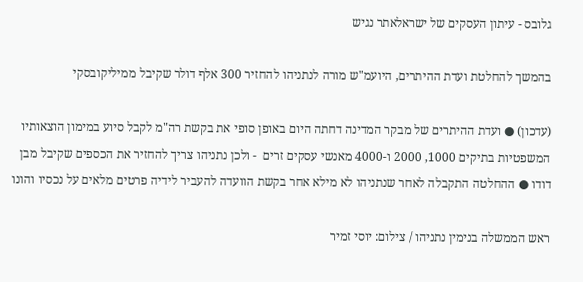גלובס - עיתון העסקים של ישראלאתר נגיש

בהמשך להחלטת ועדת ההיתרים, היועמ"ש מורה לנתניהו להחזיר 300 אלף דולר שקיבל ממיליקובסקי

(עדכון) ● ועדת ההיתרים של מבקר המדינה דחתה היום באופן סופי את בקשת רה"מ לקבל סיוע במימון הוצאותיו המשפטיות בתיקים 1000, 2000 ו-4000 מאנשי עסקים זרים  - ולכן נתניהו צריך להחזיר את הכספים שקיבל מבן דודו ● ההחלטה התקבלה לאחר שנתניהו לא מילא אחר בקשת הוועדה להעביר לידיה פרטים מלאים על נכסיו והונו

ראש הממשלה בנימין נתניהו / צילום: יוסי זמיר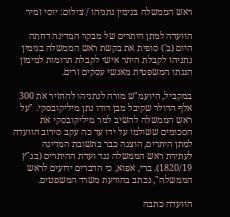ראש הממשלה בנימין נתניהו / צילום: יוסי זמיר

הוועדה למתן היתרים של מבקר המדינה דחתה היום (ב') סופית את בקשת ראש הממשלה בנימין נתניהו לקבלת היתר אישי לקבלת תרומות למימון הגנתו המשפטית מאנשי עסקים זרים.

במקביל, היועמ"ש מורה לנתניהו להחזיר את 300 אלף הדולר שקיבל מבן דודו נתן מיליקובסקי. "על ראש הממשלה להשיב למר מיליקובסקי את הסכומים ששולמו על ידו עד כה עקב סירוב הוועדה למתן היתרים, הוצגה כבר בתשובת המדינה לעתירת ראש הממשלה נגד ועדת ההיתרים (בג"ץ 1820/19). ברי, אפוא, כי הדברים ידועים לראש הממשלה", נכתב בהודעת משרד המשפטים.

הוועדה כתבה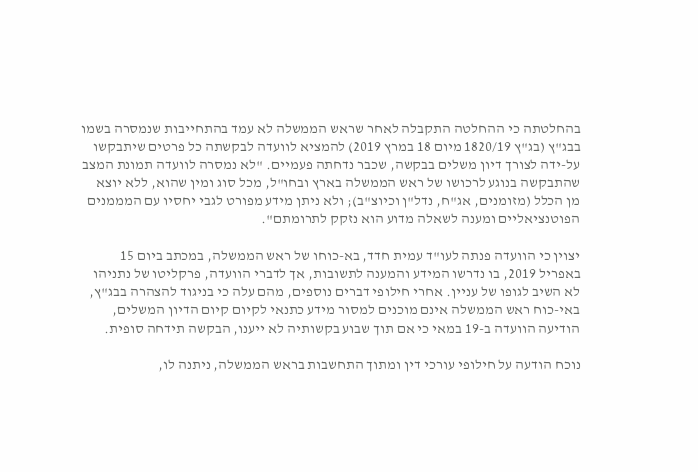בהחלטתה כי ההחלטה התקבלה לאחר שראש הממשלה לא עמד בהתחייבות שנמסרה בשמו בבג"ץ (בג"ץ 1820/19 מיום 18 במרץ 2019) להמציא לוועדה לבקשתה כל פרטים שיתבקשו על-ידה לצורך דיון משלים בבקשה, שכבר נדחתה פעמיים. "לא נמסרה לוועדה תמונת המצב שהתבקשה בנוגע לרכושו של ראש הממשלה בארץ ובחו"ל, מכל סוג ומין שהוא, ללא יוצא מן הכלל (מזומנים, אג"ח, נדל"ן וכיוצ"ב); ולא ניתן מידע מפורט לגבי יחסיו עם המממנים הפוטנציאליים ומענה לשאלה מדוע הוא נזקק לתרומתם".

יצוין כי הוועדה פנתה לעו"ד עמית חדד, בא-כוחו של ראש הממשלה, במכתב ביום 15 באפריל 2019, בו נדרשו המידע והמענה לתשובות, אך לדברי הוועדה, פרקליטו של נתניהו לא השיב לגופו של עניין. אחרי חילופי דברים נוספים, מהם עלה כי בניגוד להצהרה בבג"ץ, באי-כוח ראש הממשלה אינם מוכנים למסור מידע כתנאי לקיום קיום הדיון המשלים, הודיעה הוועדה ב-19 במאי כי אם תוך שבוע בקשותיה לא ייענו, הבקשה תידחה סופית.

נוכח הודעה על חילופי עורכי דין ומתוך התחשבות בראש הממשלה, ניתנה לו,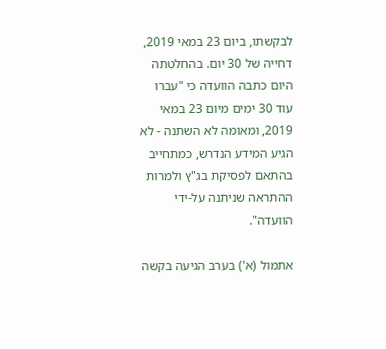לבקשתו, ביום 23 במאי 2019, דחייה של 30 יום. בהחלטתה היום כתבה הוועדה כי "עברו עוד 30 ימים מיום 23 במאי 2019, ומאומה לא השתנה - לא הגיע המידע הנדרש, כמתחייב בהתאם לפסיקת בג"ץ ולמרות ההתראה שניתנה על-ידי הוועדה".

אתמול (א') בערב הגיעה בקשה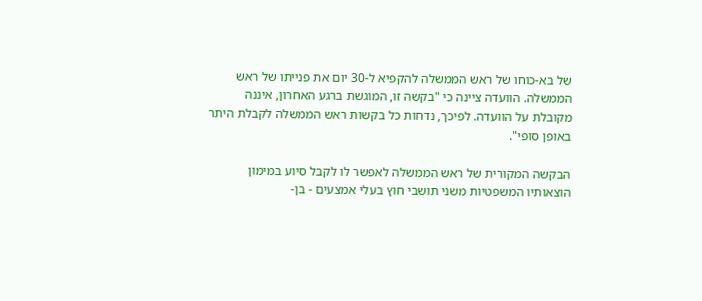של בא-כוחו של ראש הממשלה להקפיא ל-30 יום את פנייתו של ראש הממשלה. הוועדה ציינה כי "בקשה זו, המוגשת ברגע האחרון, איננה מקובלת על הוועדה. לפיכך, נדחות כל בקשות ראש הממשלה לקבלת היתר באופן סופי".

הבקשה המקורית של ראש הממשלה לאפשר לו לקבל סיוע במימון הוצאותיו המשפטיות משני תושבי חוץ בעלי אמצעים - בן-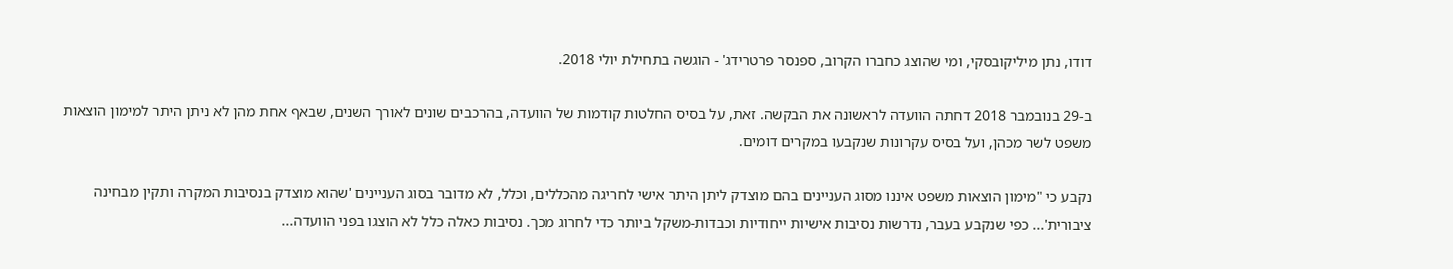דודו, נתן מיליקובסקי, ומי שהוצג כחברו הקרוב, ספנסר פרטרידג' - הוגשה בתחילת יולי 2018.

ב-29 בנובמבר 2018 דחתה הוועדה לראשונה את הבקשה. זאת, על בסיס החלטות קודמות של הוועדה, בהרכבים שונים לאורך השנים, שבאף אחת מהן לא ניתן היתר למימון הוצאות משפט לשר מכהן, ועל בסיס עקרונות שנקבעו במקרים דומים.

נקבע כי "מימון הוצאות משפט איננו מסוג העניינים בהם מוצדק ליתן היתר אישי לחריגה מהכללים, וכלל, לא מדובר בסוג העניינים 'שהוא מוצדק בנסיבות המקרה ותקין מבחינה ציבורית'... כפי שנקבע בעבר, נדרשות נסיבות אישיות ייחודיות וכבדות-משקל ביותר כדי לחרוג מכך. נסיבות כאלה כלל לא הוצגו בפני הוועדה...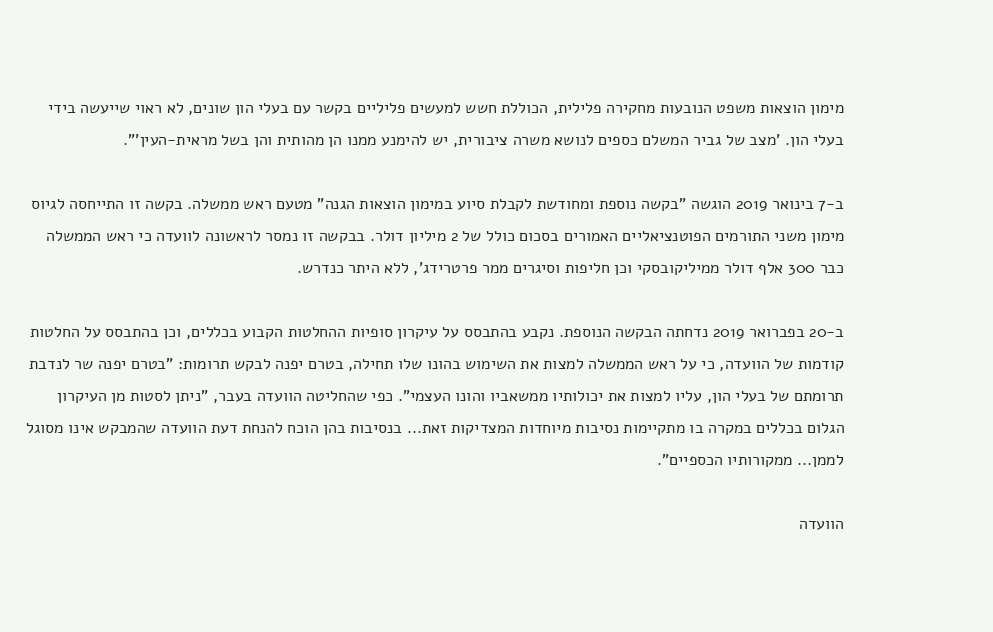מימון הוצאות משפט הנובעות מחקירה פלילית, הכוללת חשש למעשים פליליים בקשר עם בעלי הון שונים, לא ראוי שייעשה בידי בעלי הון. 'מצב של גביר המשלם כספים לנושא משרה ציבורית, יש להימנע ממנו הן מהותית והן בשל מראית-העין'".

ב-7 בינואר 2019 הוגשה "בקשה נוספת ומחודשת לקבלת סיוע במימון הוצאות הגנה" מטעם ראש ממשלה. בקשה זו התייחסה לגיוס מימון משני התורמים הפוטנציאליים האמורים בסכום כולל של 2 מיליון דולר. בבקשה זו נמסר לראשונה לוועדה כי ראש הממשלה כבר 300 אלף דולר ממיליקובסקי וכן חליפות וסיגרים ממר פרטרידג', ללא היתר כנדרש.

ב-20 בפברואר 2019 נדחתה הבקשה הנוספת. נקבע בהתבסס על עיקרון סופיות ההחלטות הקבוע בכללים, וכן בהתבסס על החלטות קודמות של הוועדה, כי על ראש הממשלה למצות את השימוש בהונו שלו תחילה, בטרם יפנה לבקש תרומות: "בטרם יפנה שר לנדבת תרומתם של בעלי הון, עליו למצות את יכולותיו ממשאביו והונו העצמי". כפי שהחליטה הוועדה בעבר, "ניתן לסטות מן העיקרון הגלום בכללים במקרה בו מתקיימות נסיבות מיוחדות המצדיקות זאת... בנסיבות בהן הוכח להנחת דעת הוועדה שהמבקש אינו מסוגל לממן... ממקורותיו הכספיים".

הוועדה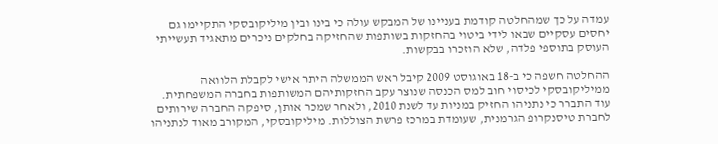עמדה על כך שמהחלטה קודמת בעניינו של המבקש עולה כי בינו ובין מיליקובסקי התקיימו גם יחסים עסקיים שבאו לידי ביטוי בהחזקות בשותפות שהחזיקה בחלקים ניכרים מתאגיד תעשייתי העוסק בתוספי פלדה, שלא הוזכרו בבקשות.

ההחלטה חשפה כי ב-18 באוגוסט 2009 קיבל ראש הממשלה היתר אישי לקבלת הלוואה ממיליקובסקי לכיסוי חוב למס הכנסה שנוצר עקב החזקותיהם המשותפות בחברה המשפחתית. עוד התברר כי נתניהו החזיק במניות עד לשנת 2010, ולאחר שמכר אותן, סיפקה החברה שירותים לחברת טיסנקרופ הגרמנית, שעומדת במרכז פרשת הצוללות. מיליקובסקי, המקורב מאוד לנתניהו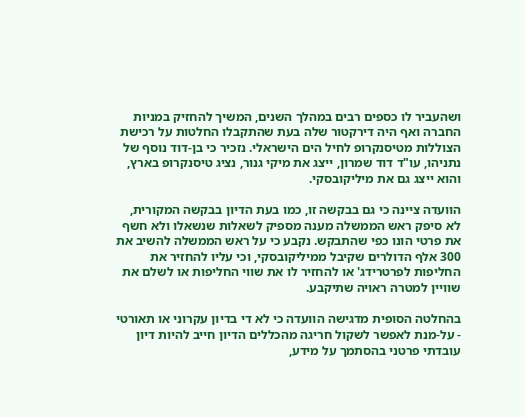ושהעביר לו כספים רבים במהלך השנים, המשיך להחזיק במניות החברה ואף היה דירקטור שלה בעת שהתקבלו החלטות על רכישת הצוללות מטיסנקרופ לחיל הים הישראלי. נזכיר כי בן-דוד נוסף של נתניהו, עו"ד דוד שמרון, ייצג את מיקי גנור, נציג טיסנקרופ בארץ, והוא ייצג גם את מיליקובסקי.

הוועדה ציינה כי גם בבקשה זו, כמו בעת הדיון בבקשה המקורית, לא סיפק ראש הממשלה מענה מספיק לשאלות שנשאלו ולא חשף את פרטי הונו כפי שהתבקש. נקבע כי על ראש הממשלה להשיב את 300 אלף הדולרים שקיבל ממיליקובסקי, וכי עליו להחזיר את החליפות לפרטרידג' או להחזיר לו את שווי החליפות או לשלם את שוויין למטרה ראויה שתיקבע.

בהחלטה הסופית מדגישה הוועדה כי לא די בדיון עקרוני או תאורטי - על-מנת לאפשר לשקול חריגה מהכללים הדיון חייב להיות דיון עובדתי פרטני בהסתמך על מידע,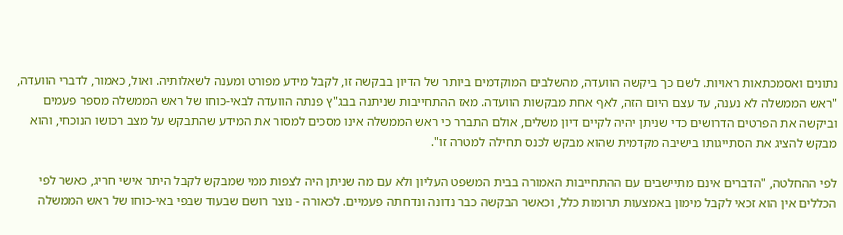נתונים ואסמכתאות ראויות. לשם כך ביקשה הוועדה, מהשלבים המוקדמים ביותר של הדיון בבקשה זו, לקבל מידע מפורט ומענה לשאלותיה. ואול, כאמור, לדברי הוועדה, "ראש הממשלה לא נענה, עד עצם היום הזה, לאף אחת מבקשות הוועדה. מאז ההתחייבות שניתנה בבג"ץ פנתה הוועדה לבאי-כוחו של ראש הממשלה מספר פעמים וביקשה את הפרטים הדרושים כדי שניתן יהיה לקיים דיון משלים, אולם התברר כי ראש הממשלה אינו מסכים למסור את המידע שהתבקש על מצב רכושו הנוכחי, והוא מבקש להציג את הסתייגותו בישיבה מקדמית שהוא מבקש לכנס תחילה למטרה זו".

לפי ההחלטה, "הדברים אינם מתיישבים עם ההתחייבות האמורה בבית המשפט העליון ולא עם מה שניתן היה לצפות ממי שמבקש לקבל היתר אישי חריג, כאשר לפי הכללים אין הוא זכאי לקבל מימון באמצעות תרומות כלל, וכאשר הבקשה כבר נדונה ונדחתה פעמיים. לכאורה - נוצר רושם שבעוד שבפי באי-כוחו של ראש הממשלה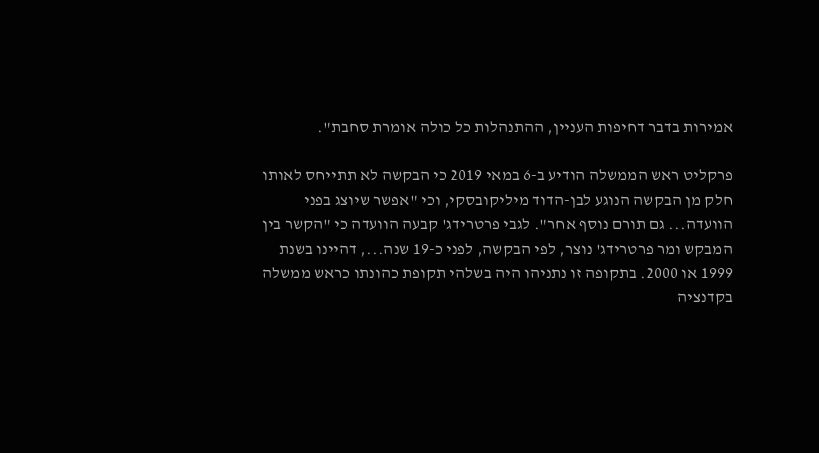אמירות בדבר דחיפות העניין, ההתנהלות כל כולה אומרת סחבת".

פרקליט ראש הממשלה הודיע ב-6 במאי 2019 כי הבקשה לא תתייחס לאותו חלק מן הבקשה הנוגע לבן-הדוד מיליקובסקי, וכי "אפשר שיוצג בפני הוועדה... גם תורם נוסף אחר". לגבי פרטרידג' קבעה הוועדה כי "הקשר בין המבקש ומר פרטרידג' נוצר, לפי הבקשה, לפני כ-19 שנה..., דהיינו בשנת 1999 או 2000. בתקופה זו נתניהו היה בשלהי תקופת כהונתו כראש ממשלה בקדנציה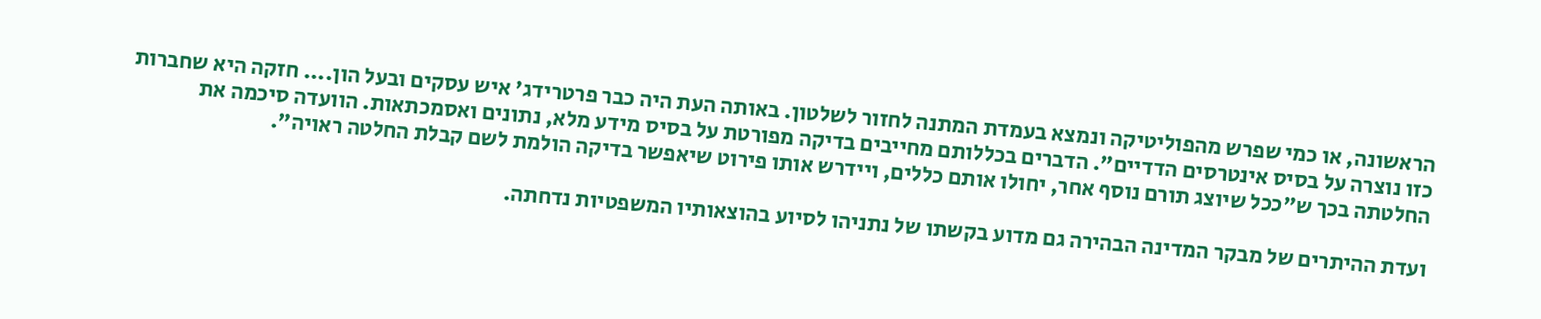הראשונה, או כמי שפרש מהפוליטיקה ונמצא בעמדת המתנה לחזור לשלטון. באותה העת היה כבר פרטרידג' איש עסקים ובעל הון.... חזקה היא שחברות כזו נוצרה על בסיס אינטרסים הדדיים". הדברים בכללותם מחייבים בדיקה מפורטת על בסיס מידע מלא, נתונים ואסמכתאות. הוועדה סיכמה את החלטתה בכך ש"ככל שיוצג תורם נוסף אחר, יחולו אותם כללים, ויידרש אותו פירוט שיאפשר בדיקה הולמת לשם קבלת החלטה ראויה".

ועדת ההיתרים של מבקר המדינה הבהירה גם מדוע בקשתו של נתניהו לסיוע בהוצאותיו המשפטיות נדחתה.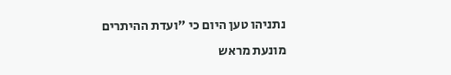נתניהו טען היום כי "ועדת ההיתרים מונעת מראש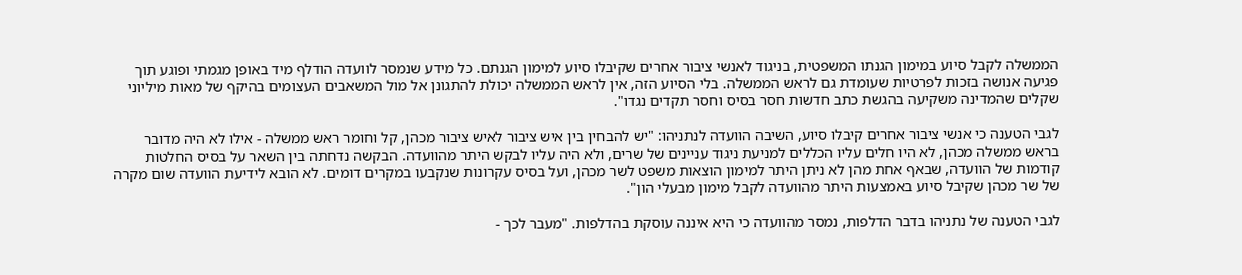הממשלה לקבל סיוע במימון הגנתו המשפטית, בניגוד לאנשי ציבור אחרים שקיבלו סיוע למימון הגנתם. כל מידע שנמסר לוועדה הודלף מיד באופן מגמתי ופוגע תוך פגיעה אנושה בזכות לפרטיות שעומדת גם לראש הממשלה. בלי הסיוע הזה, אין לראש הממשלה יכולת להתגונן אל מול המשאבים העצומים בהיקף של מאות מיליוני שקלים שהמדינה משקיעה בהגשת כתב חדשות חסר בסיס וחסר תקדים נגדו".

לגבי הטענה כי אנשי ציבור אחרים קיבלו סיוע, השיבה הוועדה לנתניהו: "יש להבחין בין איש ציבור לאיש ציבור מכהן, קל וחומר ראש ממשלה - אילו לא היה מדובר בראש ממשלה מכהן, לא היו חלים עליו הכללים למניעת ניגוד עניינים של שרים, ולא היה עליו לבקש היתר מהוועדה. הבקשה נדחתה בין השאר על בסיס החלטות קודמות של הוועדה, שבאף אחת מהן לא ניתן היתר למימון הוצאות משפט לשר מכהן, ועל בסיס עקרונות שנקבעו במקרים דומים. לא הובא לידיעת הוועדה שום מקרה של שר מכהן שקיבל סיוע באמצעות היתר מהוועדה לקבל מימון מבעלי הון".

לגבי הטענה של נתניהו בדבר הדלפות, נמסר מהוועדה כי היא איננה עוסקת בהדלפות. "מעבר לכך -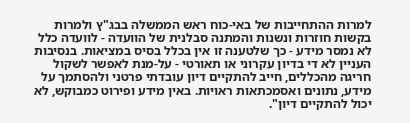למרות ההתחייבות של באי-כוח ראש הממשלה בבג"ץ ולמרות בקשות חוזרות ונשנות והמתנה סבלנית של הוועדה - לוועדה כלל לא נמסר מידע - כך שלטענה זו אין בכלל בסיס במציאות. בנסיבות העניין לא די בדיון עקרוני או תאורטי - על-מנת לאפשר לשקול חריגה מהכללים, חייב להתקיים דיון עובדתי פרטני ולהסתמך על מידע, נתונים ואסמכתאות ראויות. באין מידע ופירוט כמבוקש, לא יכול להתקיים דיון".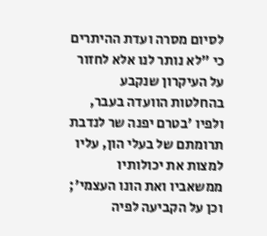לסיום מסרה ועדת ההיתרים כי "לא נותר לנו אלא לחזור על העיקרון שנקבע בהחלטות הוועדה בעבר, ולפיו 'בטרם יפנה שר לנדבת תרומתם של בעלי הון, עליו למצות את יכולותיו ממשאביו ואת הונו העצמי'; וכן על הקביעה לפיה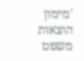'מימון הוצאות משפט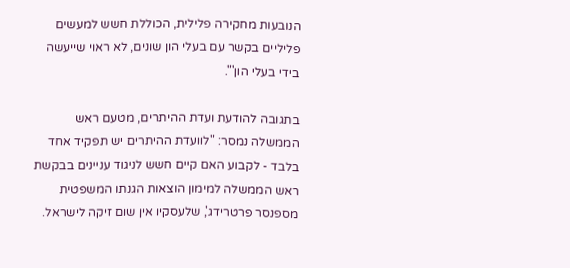הנובעות מחקירה פלילית, הכוללת חשש למעשים פליליים בקשר עם בעלי הון שונים, לא ראוי שייעשה בידי בעלי הון'".

בתגובה להודעת ועדת ההיתרים, מטעם ראש הממשלה נמסר: "לוועדת ההיתרים יש תפקיד אחד בלבד - לקבוע האם קיים חשש לניגוד עניינים בבקשת ראש הממשלה למימון הוצאות הגנתו המשפטית מספנסר פרטרידג', שלעסקיו אין שום זיקה לישראל.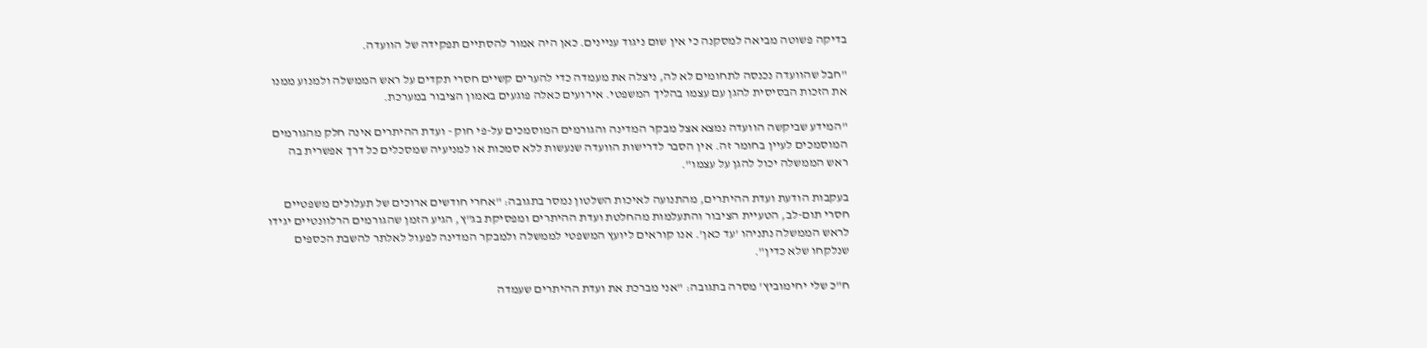בדיקה פשוטה מביאה למסקנה כי אין שום ניגוד עניינים. כאן היה אמור להסתיים תפקידה של הוועדה.

"חבל שהוועדה נכנסה לתחומים לא לה, ניצלה את מעמדה כדי להערים קשיים חסרי תקדים על ראש הממשלה ולמנוע ממנו את הזכות הבסיסית להגן עם עצמו בהליך המשפטי. אירועים כאלה פוגעים באמון הציבור במערכת.

"המידע שביקשה הוועדה נמצא אצל מבקר המדינה והגורמים המוסמכים על-פי חוק - ועדת ההיתרים אינה חלק מהגורמים המוסמכים לעיין בחומר זה. אין הסבר לדרישות הוועדה שנעשות ללא סמכות או למניעיה שמסכלים כל דרך אפשרית בה ראש הממשלה יכול להגן על עצמו".

בעקבות הודעת ועדת ההיתרים, מהתנועה לאיכות השלטון נמסר בתגובה: "אחרי חודשים ארוכים של תעלולים משפטיים חסרי תום-לב, הטעיית הציבור והתעלמות מהחלטת ועדת ההיתרים ומפסיקת בג"ץ, הגיע הזמן שהגורמים הרלוונטיים יגידו לראש הממשלה נתניהו 'עד כאן'. אנו קוראים ליועץ המשפטי לממשלה ולמבקר המדינה לפעול לאלתר להשבת הכספים שנלקחו שלא כדין".

ח"כ שלי יחימוביץ' מסרה בתגובה: "אני מברכת את ועדת ההיתרים שעמדה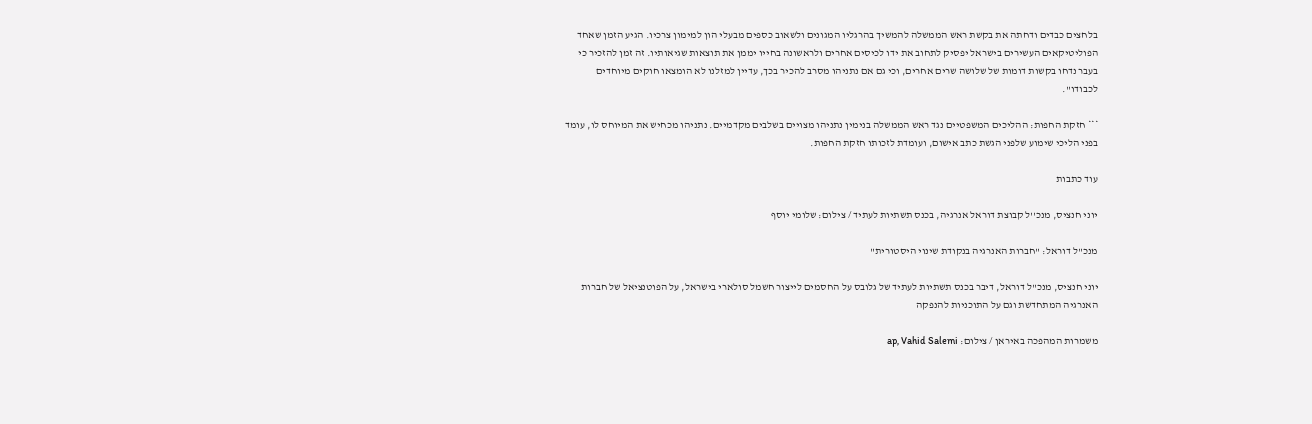בלחצים כבדים ודחתה את בקשת ראש הממשלה להמשיך בהרגליו המגונים ולשאוב כספים מבעלי הון למימון צרכיו. הגיע הזמן שאחד הפוליטיקאים העשירים בישראל יפסיק לתחוב את ידו לכיסים אחרים ולראשונה בחייו יממן את תוצאות שגיאותיו. זה זמן להזכיר כי בעבר נדחו בקשות דומות של שלושה שרים אחרים, וכי גם אם נתניהו מסרב להכיר בכך, עדיין למזלנו לא הומצאו חוקים מיוחדים לכבודו".

*** חזקת החפות: ההליכים המשפטיים נגד ראש הממשלה בנימין נתניהו מצויים בשלבים מקדמיים. נתניהו מכחיש את המיוחס לו, עומד בפני הליכי שימוע שלפני הגשת כתב אישום, ועומדת לזכותו חזקת החפות.

עוד כתבות

יוני חנציס, מנכ''ל קבוצת דוראל אנרגיה, בכנס תשתיות לעתיד / צילום: שלומי יוסף

מנכ"ל דוראל: "חברות האנרגיה בנקודת שינוי היסטורית"

יוני חנציס, מנכ"ל דוראל, דיבר בכנס תשתיות לעתיד של גלובס על החסמים לייצור חשמל סולארי בישראל, על הפוטנציאל של חברות האנרגיה המתחדשת וגם על התוכניות להנפקה

משמרות המהפכה באיראן / צילום: ap, Vahid Salemi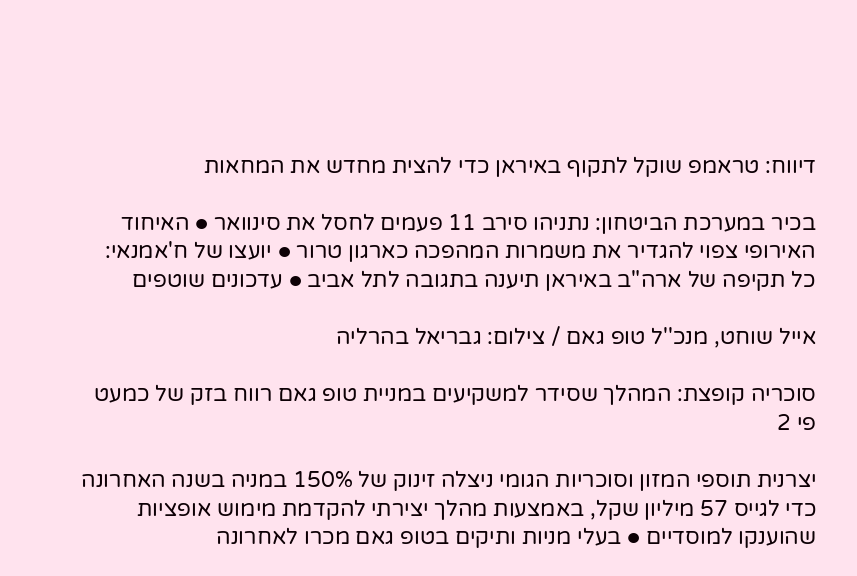דיווח: טראמפ שוקל לתקוף באיראן כדי להצית מחדש את המחאות

בכיר במערכת הביטחון: נתניהו סירב 11 פעמים לחסל את סינוואר ● האיחוד האירופי צפוי להגדיר את משמרות המהפכה כארגון טרור ● יועצו של ח'אמנאי: כל תקיפה של ארה"ב באיראן תיענה בתגובה לתל אביב ● עדכונים שוטפים

אייל שוחט, מנכ''ל טופ גאם / צילום: גבריאל בהרליה

סוכריה קופצת: המהלך שסידר למשקיעים במניית טופ גאם רווח בזק של כמעט פי 2

יצרנית תוספי המזון וסוכריות הגומי ניצלה זינוק של 150% במניה בשנה האחרונה כדי לגייס 57 מיליון שקל, באמצעות מהלך יצירתי להקדמת מימוש אופציות שהוענקו למוסדיים ● בעלי מניות ותיקים בטופ גאם מכרו לאחרונה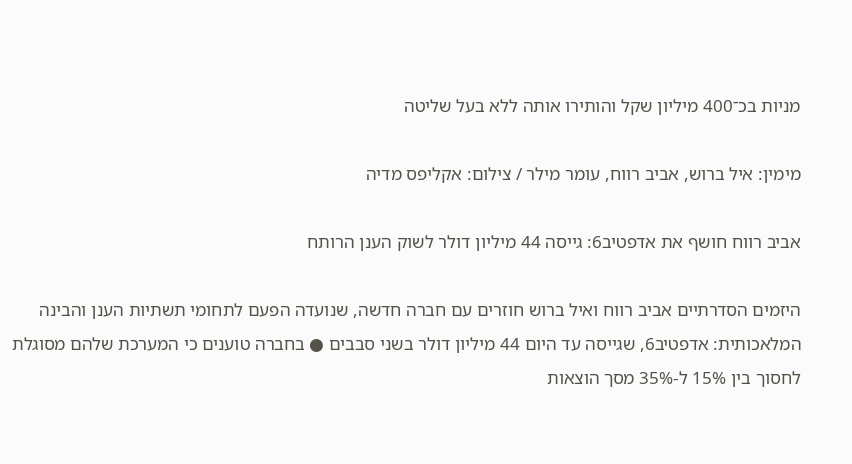מניות בכ־400 מיליון שקל והותירו אותה ללא בעל שליטה

מימין: איל ברוש, אביב רווח, עומר מילר / צילום: אקליפס מדיה

אביב רווח חושף את אדפטיב6: גייסה 44 מיליון דולר לשוק הענן הרותח

היזמים הסדרתיים אביב רווח ואיל ברוש חוזרים עם חברה חדשה, שנועדה הפעם לתחומי תשתיות הענן והבינה המלאכותית: אדפטיב6, שגייסה עד היום 44 מיליון דולר בשני סבבים ● בחברה טוענים כי המערכת שלהם מסוגלת לחסוך בין 15% ל-35% מסך הוצאות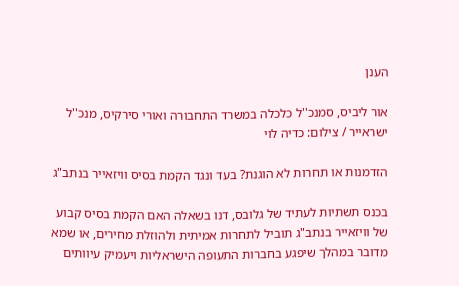הענן

אור ליביס, סמנכ''ל כלכלה במשרד התחבורה ואורי סירקיס, מנכ''ל ישראייר / צילום: כדיה לוי

הזדמנות או תחרות לא הוגנת? בעד ונגד הקמת בסיס וויזאייר בנתב"ג

בכנס תשתיות לעתיד של גלובס, דנו בשאלה האם הקמת בסיס קבוע של וויזאייר בנתב"ג תוביל לתחרות אמיתית ולהוזלת מחירים, או שמא מדובר במהלך שיפגע בחברות התעופה הישראליות ויעמיק עיוותים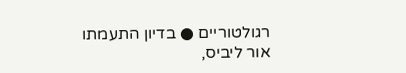רגולטוריים ● בדיון התעמתו אור ליביס,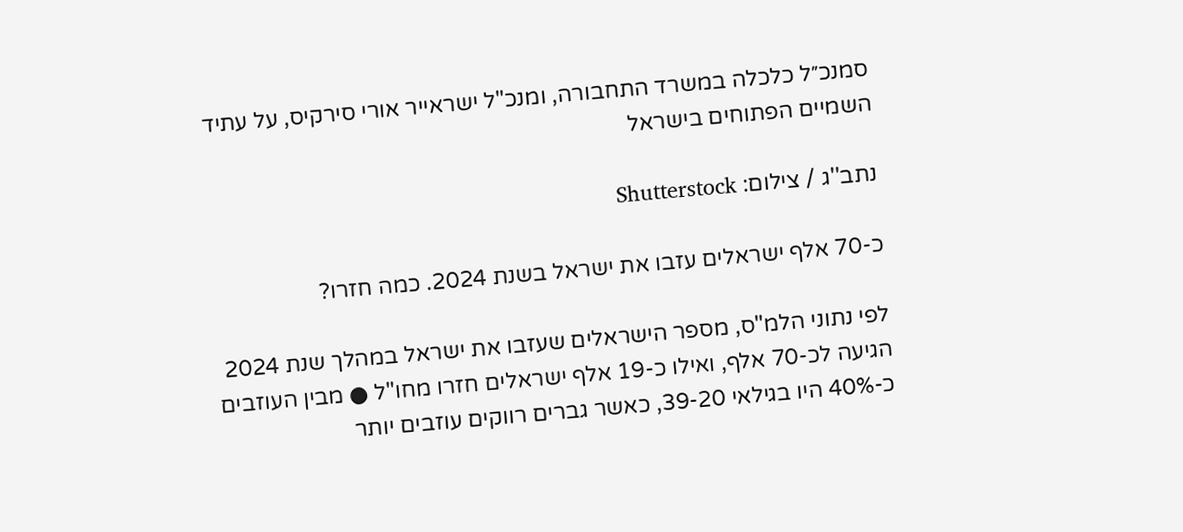סמנכ״ל כלכלה במשרד התחבורה, ומנכ"ל ישראייר אורי סירקיס, על עתיד השמיים הפתוחים בישראל

נתב''ג / צילום: Shutterstock

כ-70 אלף ישראלים עזבו את ישראל בשנת 2024. כמה חזרו?

לפי נתוני הלמ"ס, מספר הישראלים שעזבו את ישראל במהלך שנת 2024 הגיעה לכ-70 אלף, ואילו כ-19 אלף ישראלים חזרו מחו"ל ● מבין העוזבים כ-40% היו בגילאי 39-20, כאשר גברים רווקים עוזבים יותר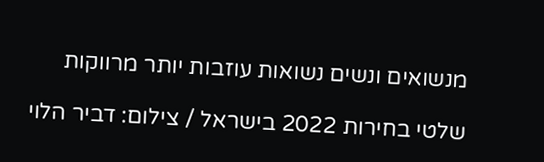מנשואים ונשים נשואות עוזבות יותר מרווקות

שלטי בחירות 2022 בישראל / צילום: דביר הלוי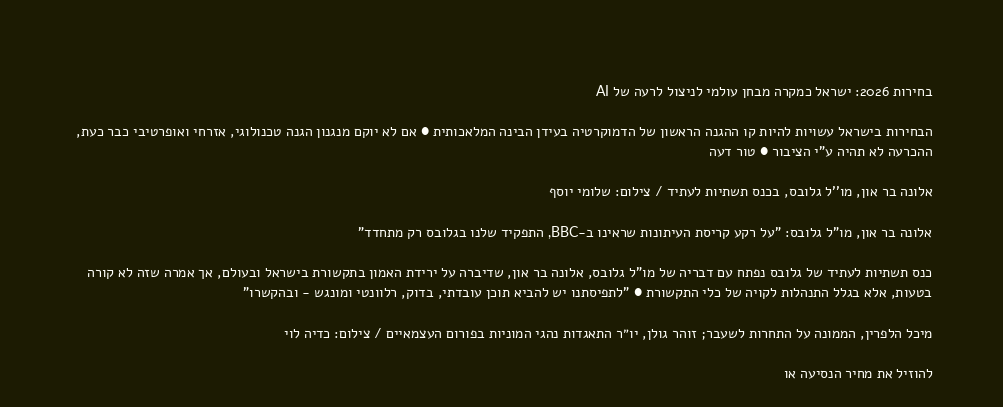בחירות 2026: ישראל כמקרה מבחן עולמי לניצול לרעה של AI

הבחירות בישראל עשויות להיות קו ההגנה הראשון של הדמוקרטיה בעידן הבינה המלאכותית ● אם לא יוקם מנגנון הגנה טכנולוגי, אזרחי ואופרטיבי כבר כעת, ההכרעה לא תהיה ע"י הציבור ● טור דעה

אלונה בר און, מו''ל גלובס, בכנס תשתיות לעתיד / צילום: שלומי יוסף

אלונה בר און, מו"ל גלובס: "על רקע קריסת העיתונות שראינו ב-BBC, התפקיד שלנו בגלובס רק מתחדד"

כנס תשתיות לעתיד של גלובס נפתח עם דבריה של מו"ל גלובס, אלונה בר און, שדיברה על ירידת האמון בתקשורת בישראל ובעולם, אך אמרה שזה לא קורה בטעות, אלא בגלל התנהלות לקויה של כלי התקשורת ● "לתפיסתנו יש להביא תוכן עובדתי, בדוק, רלוונטי ומונגש - ובהקשרו"

מיכל הלפרין, הממונה על התחרות לשעבר; זוהר גולן, יו״ר התאגדות נהגי המוניות בפורום העצמאיים / צילום: כדיה לוי

להוזיל את מחיר הנסיעה או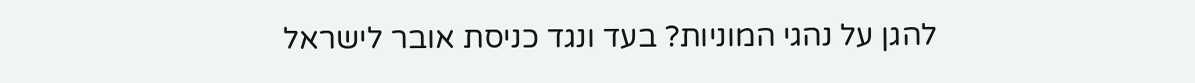להגן על נהגי המוניות? בעד ונגד כניסת אובר לישראל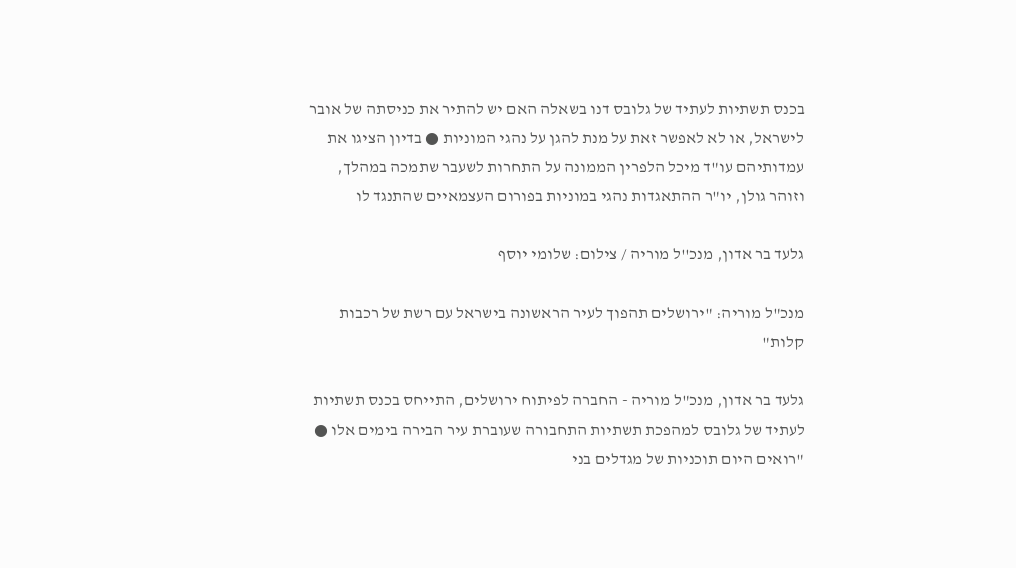בכנס תשתיות לעתיד של גלובס דנו בשאלה האם יש להתיר את כניסתה של אובר לישראל, או לא לאפשר זאת על מנת להגן על נהגי המוניות ● בדיון הציגו את עמדותיהם עו"ד מיכל הלפרין הממונה על התחרות לשעבר שתמכה במהלך, וזוהר גולן, יו"ר ההתאגדות נהגי במוניות בפורום העצמאיים שהתנגד לו

גלעד בר אדון, מנכ''ל מוריה / צילום: שלומי יוסף

מנכ"ל מוריה: "ירושלים תהפוך לעיר הראשונה בישראל עם רשת של רכבות קלות"

גלעד בר אדון, מנכ"ל מוריה - החברה לפיתוח ירושלים, התייחס בכנס תשתיות לעתיד של גלובס למהפכת תשתיות התחבורה שעוברת עיר הבירה בימים אלו ●  "רואים היום תוכניות של מגדלים בני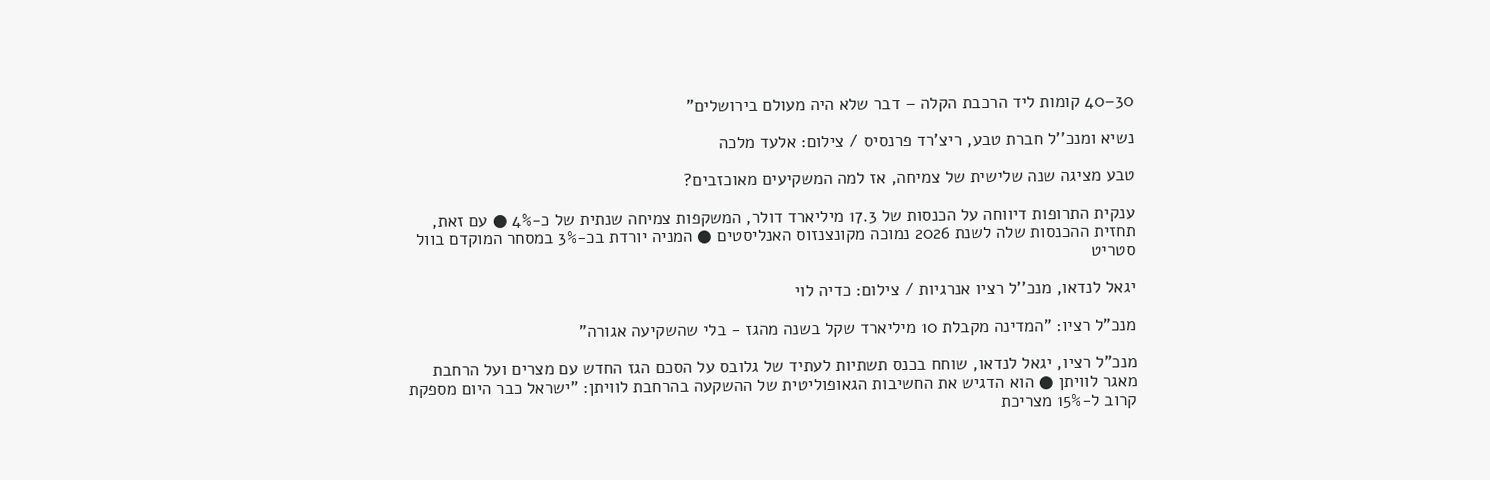30–40 קומות ליד הרכבת הקלה – דבר שלא היה מעולם בירושלים"

נשיא ומנכ''ל חברת טבע, ריצ'רד פרנסיס / צילום: אלעד מלכה

טבע מציגה שנה שלישית של צמיחה, אז למה המשקיעים מאוכזבים?

ענקית התרופות דיווחה על הכנסות של 17.3 מיליארד דולר, המשקפות צמיחה שנתית של כ-4% ● עם זאת, תחזית ההכנסות שלה לשנת 2026 נמוכה מקונצנזוס האנליסטים ● המניה יורדת בכ-3% במסחר המוקדם בוול סטריט

יגאל לנדאו, מנכ''ל רציו אנרגיות / צילום: כדיה לוי

מנכ"ל רציו: "המדינה מקבלת 10 מיליארד שקל בשנה מהגז - בלי שהשקיעה אגורה"

מנכ"ל רציו, יגאל לנדאו, שוחח בכנס תשתיות לעתיד של גלובס על הסכם הגז החדש עם מצרים ועל הרחבת מאגר לוויתן ● הוא הדגיש את החשיבות הגאופוליטית של ההשקעה בהרחבת לוויתן: "ישראל כבר היום מספקת קרוב ל-15% מצריכת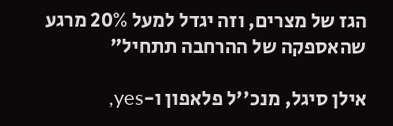הגז של מצרים, וזה יגדל למעל 20% מרגע שהאספקה של ההרחבה תתחיל"

אילן סיגל, מנכ''ל פלאפון ו-yes,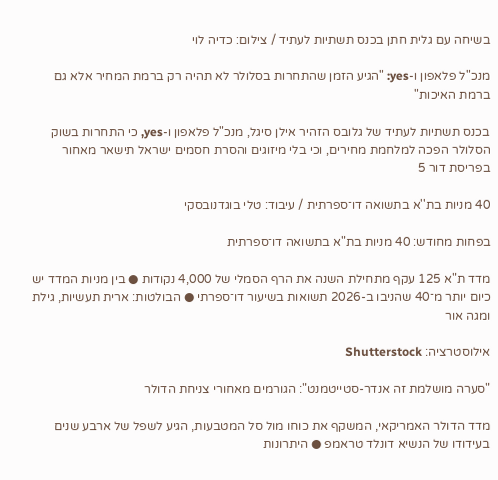בשיחה עם גלית חתן בכנס תשתיות לעתיד / צילום: כדיה לוי

מנכ"ל פלאפון ו-yes: "הגיע הזמן שהתחרות בסלולר לא תהיה רק ברמת המחיר אלא גם ברמת האיכות"

בכנס תשתיות לעתיד של גלובס הזהיר אילן סיגל, מנכ"ל פלאפון ו-yes, כי התחרות בשוק הסלולר הפכה למלחמת מחירים, וכי בלי מיזוגים והסרת חסמים ישראל תישאר מאחור בפריסת דור 5

40 מניות בת''א בתשואה דו־ספרתית / עיבוד: טלי בוגדנובסקי

בפחות מחודש: 40 מניות בת"א בתשואה דו־ספרתית

מדד ת"א 125 עקף מתחילת השנה את הרף הסמלי של 4,000 נקודות ● בין מניות המדד יש כיום יותר מ־40 שהניבו ב-2026 תשואות בשיעור דו־ספרתי ● הבולטות: ארית תעשיות, גילת ומגה אור

אילוסטרציה: Shutterstock

"סערה מושלמת זה אנדר-סטייטמנט": הגורמים מאחורי צניחת הדולר

מדד הדולר האמריקאי, המשקף את כוחו מול סל המטבעות, הגיע לשפל של ארבע שנים בעידודו של הנשיא דונלד טראמפ ● היתרונות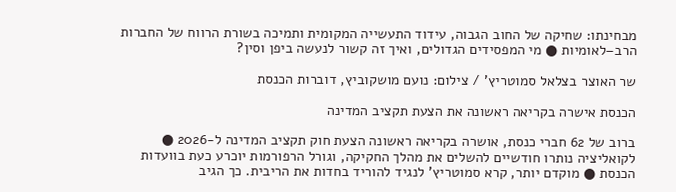מבחינתו: שחיקה של החוב הגבוה, עידוד התעשייה המקומית ותמיכה בשורת הרווח של החברות הרב–לאומיות ● מי המפסידים הגדולים, ואיך זה קשור לנעשה ביפן וסין?

שר האוצר בצלאל סמוטריץ' / צילום: נועם מושקוביץ, דוברות הכנסת

הכנסת אישרה בקריאה ראשונה את הצעת תקציב המדינה

ברוב של 62 חברי כנסת, אושרה בקריאה ראשונה הצעת חוק תקציב המדינה ל-2026 ● לקואליציה נותרו חודשיים להשלים את מהלך החקיקה, וגורל הרפורמות יוכרע כעת בוועדות הכנסת ● מוקדם יותר, קרא סמוטריץ' לנגיד להוריד בחדות את הריבית. כך הגיב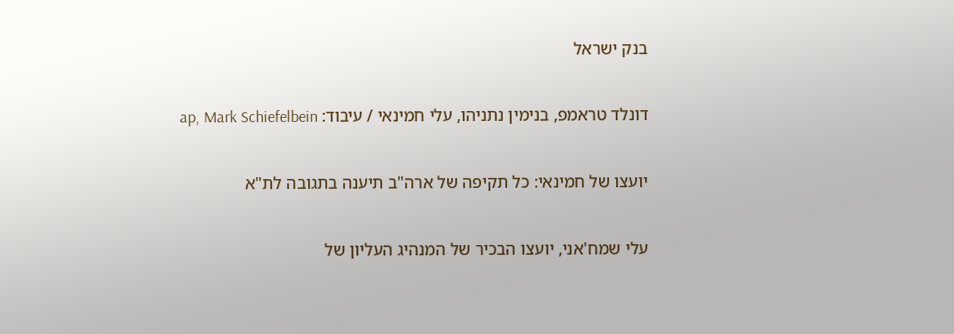בנק ישראל

דונלד טראמפ, בנימין נתניהו, עלי חמינאי / עיבוד: ap, Mark Schiefelbein

יועצו של חמינאי: כל תקיפה של ארה"ב תיענה בתגובה לת"א

עלי שמח'אני, יועצו הבכיר של המנהיג העליון של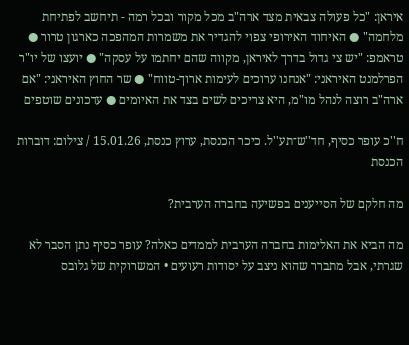איראן: "כל פעולה צבאית מצד ארה"ב מכל מקור ובכל רמה - תיחשב לפתיחת מלחמה" ● האיחוד האירופי צפוי להגדיר את משמרות המהפכה כארגון טרור ● טראמפ: "יש צי גדול בדרך לאיראן, מקווה שהם יחתמו על עסקה" ● יועצו של יו"ר הפרלמנט האיראני: "אנחנו ערוכים לעימות ארוך-טווח" ● שר החוץ האיראני: "אם ארה"ב רוצה לנהל מו"מ, היא צריכים לשים בצד את האיומים ● עדכונים שוטפים

ח''כ עופר כסיף, חד''ש־תע''ל. כיכר הכנסת, ערוץ כנסת, 15.01.26 / צילום: דוברות הכנסת

מה חלקם של הסייענים בפשיעה בחברה הערבית?

מה הביא את האלימות בחברה הערבית לממדים כאלה? עופר כסיף נתן הסבר לא שגרתי, אבל מתברר שהוא ניצב על יסודות רעועים • המשרוקית של גלובס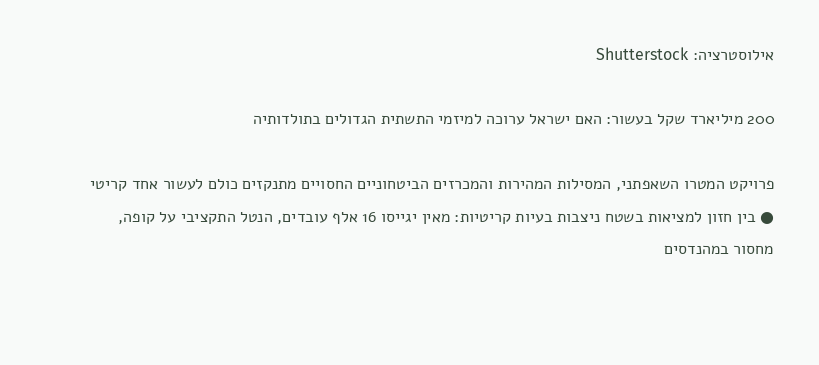אילוסטרציה: Shutterstock

200 מיליארד שקל בעשור: האם ישראל ערוכה למיזמי התשתית הגדולים בתולדותיה

פרויקט המטרו השאפתני, המסילות המהירות והמכרזים הביטחוניים החסויים מתנקזים כולם לעשור אחד קריטי ● בין חזון למציאות בשטח ניצבות בעיות קריטיות: מאין יגייסו 16 אלף עובדים, הנטל התקציבי על קופה, מחסור במהנדסים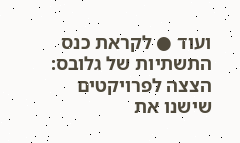ועוד ● לקראת כנס התשתיות של גלובס: הצצה לפרויקטים שישנו את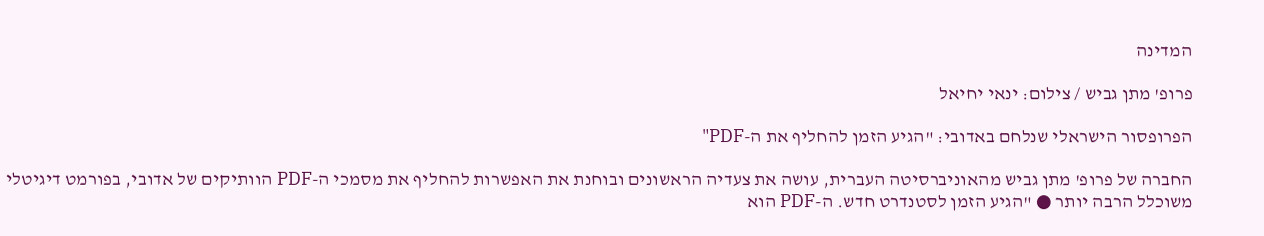המדינה

פרופ' מתן גביש / צילום: ינאי יחיאל

הפרופסור הישראלי שנלחם באדובי: "הגיע הזמן להחליף את ה-PDF"

החברה של פרופ' מתן גביש מהאוניברסיטה העברית, עושה את צעדיה הראשונים ובוחנת את האפשרות להחליף את מסמכי ה-PDF הוותיקים של אדובי, בפורמט דיגיטלי משוכלל הרבה יותר ● "הגיע הזמן לסטנדרט חדש. ה-PDF הוא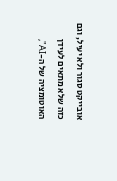אובייקט סגור ולא יעיל, וגם כזה שלא מתאים לעידן האוטומציה של ה-AI",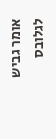אומר גביש לגלובס